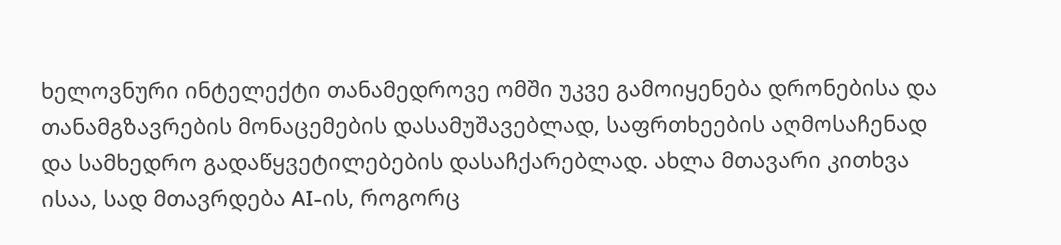ხელოვნური ინტელექტი თანამედროვე ომში უკვე გამოიყენება დრონებისა და თანამგზავრების მონაცემების დასამუშავებლად, საფრთხეების აღმოსაჩენად და სამხედრო გადაწყვეტილებების დასაჩქარებლად. ახლა მთავარი კითხვა ისაა, სად მთავრდება AI-ის, როგორც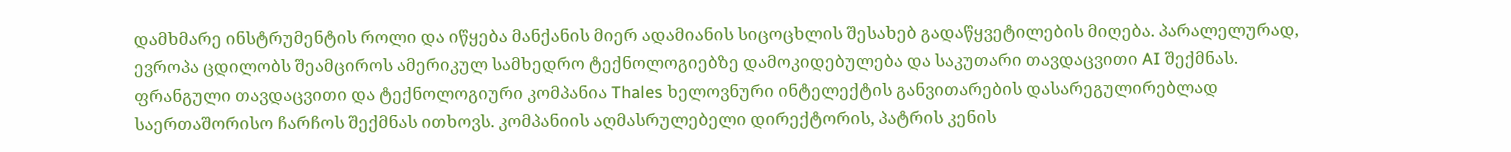დამხმარე ინსტრუმენტის როლი და იწყება მანქანის მიერ ადამიანის სიცოცხლის შესახებ გადაწყვეტილების მიღება. პარალელურად, ევროპა ცდილობს შეამციროს ამერიკულ სამხედრო ტექნოლოგიებზე დამოკიდებულება და საკუთარი თავდაცვითი AI შექმნას.
ფრანგული თავდაცვითი და ტექნოლოგიური კომპანია Thales ხელოვნური ინტელექტის განვითარების დასარეგულირებლად საერთაშორისო ჩარჩოს შექმნას ითხოვს. კომპანიის აღმასრულებელი დირექტორის, პატრის კენის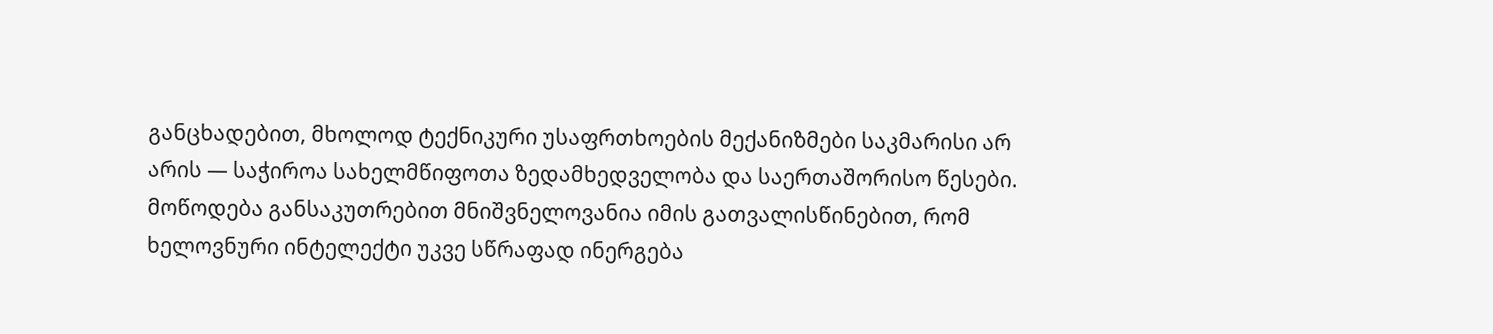განცხადებით, მხოლოდ ტექნიკური უსაფრთხოების მექანიზმები საკმარისი არ არის — საჭიროა სახელმწიფოთა ზედამხედველობა და საერთაშორისო წესები.
მოწოდება განსაკუთრებით მნიშვნელოვანია იმის გათვალისწინებით, რომ ხელოვნური ინტელექტი უკვე სწრაფად ინერგება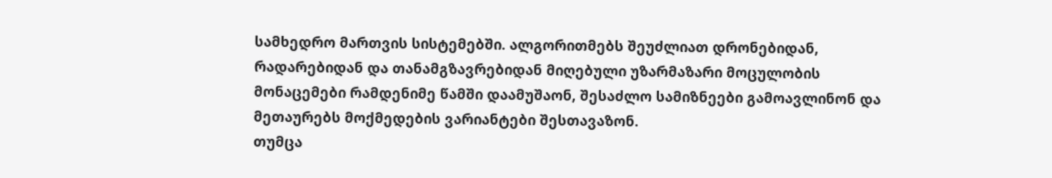სამხედრო მართვის სისტემებში. ალგორითმებს შეუძლიათ დრონებიდან, რადარებიდან და თანამგზავრებიდან მიღებული უზარმაზარი მოცულობის მონაცემები რამდენიმე წამში დაამუშაონ, შესაძლო სამიზნეები გამოავლინონ და მეთაურებს მოქმედების ვარიანტები შესთავაზონ.
თუმცა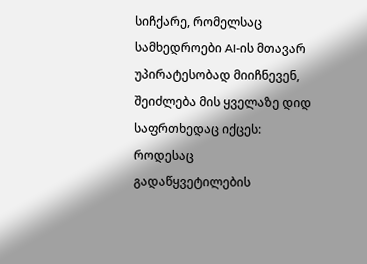სიჩქარე, რომელსაც სამხედროები AI-ის მთავარ უპირატესობად მიიჩნევენ, შეიძლება მის ყველაზე დიდ საფრთხედაც იქცეს: როდესაც გადაწყვეტილების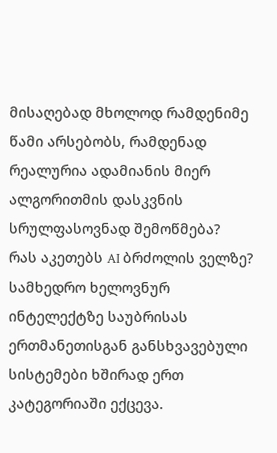მისაღებად მხოლოდ რამდენიმე წამი არსებობს, რამდენად რეალურია ადამიანის მიერ ალგორითმის დასკვნის სრულფასოვნად შემოწმება?
რას აკეთებს AI ბრძოლის ველზე?
სამხედრო ხელოვნურ ინტელექტზე საუბრისას ერთმანეთისგან განსხვავებული სისტემები ხშირად ერთ კატეგორიაში ექცევა.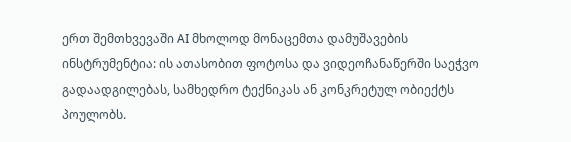ერთ შემთხვევაში AI მხოლოდ მონაცემთა დამუშავების ინსტრუმენტია: ის ათასობით ფოტოსა და ვიდეოჩანაწერში საეჭვო გადაადგილებას, სამხედრო ტექნიკას ან კონკრეტულ ობიექტს პოულობს.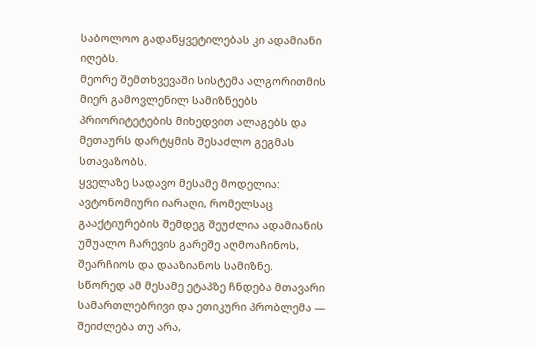საბოლოო გადაწყვეტილებას კი ადამიანი იღებს.
მეორე შემთხვევაში სისტემა ალგორითმის მიერ გამოვლენილ სამიზნეებს პრიორიტეტების მიხედვით ალაგებს და მეთაურს დარტყმის შესაძლო გეგმას სთავაზობს.
ყველაზე სადავო მესამე მოდელია: ავტონომიური იარაღი, რომელსაც გააქტიურების შემდეგ შეუძლია ადამიანის უშუალო ჩარევის გარეშე აღმოაჩინოს, შეარჩიოს და დააზიანოს სამიზნე.
სწორედ ამ მესამე ეტაპზე ჩნდება მთავარი სამართლებრივი და ეთიკური პრობლემა — შეიძლება თუ არა,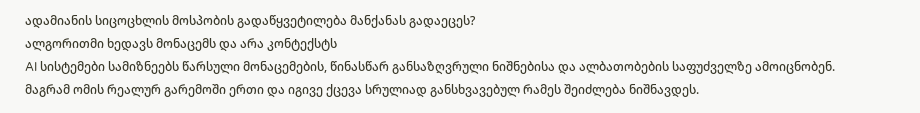ადამიანის სიცოცხლის მოსპობის გადაწყვეტილება მანქანას გადაეცეს?
ალგორითმი ხედავს მონაცემს და არა კონტექსტს
AI სისტემები სამიზნეებს წარსული მონაცემების, წინასწარ განსაზღვრული ნიშნებისა და ალბათობების საფუძველზე ამოიცნობენ. მაგრამ ომის რეალურ გარემოში ერთი და იგივე ქცევა სრულიად განსხვავებულ რამეს შეიძლება ნიშნავდეს.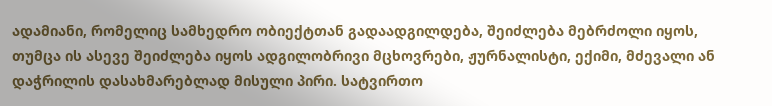ადამიანი, რომელიც სამხედრო ობიექტთან გადაადგილდება, შეიძლება მებრძოლი იყოს, თუმცა ის ასევე შეიძლება იყოს ადგილობრივი მცხოვრები, ჟურნალისტი, ექიმი, მძევალი ან დაჭრილის დასახმარებლად მისული პირი. სატვირთო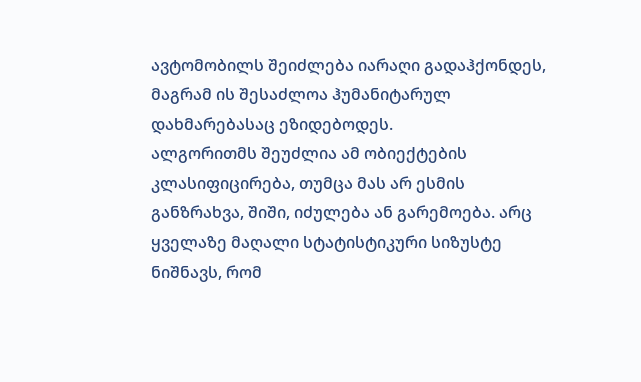ავტომობილს შეიძლება იარაღი გადაჰქონდეს, მაგრამ ის შესაძლოა ჰუმანიტარულ დახმარებასაც ეზიდებოდეს.
ალგორითმს შეუძლია ამ ობიექტების კლასიფიცირება, თუმცა მას არ ესმის განზრახვა, შიში, იძულება ან გარემოება. არც ყველაზე მაღალი სტატისტიკური სიზუსტე ნიშნავს, რომ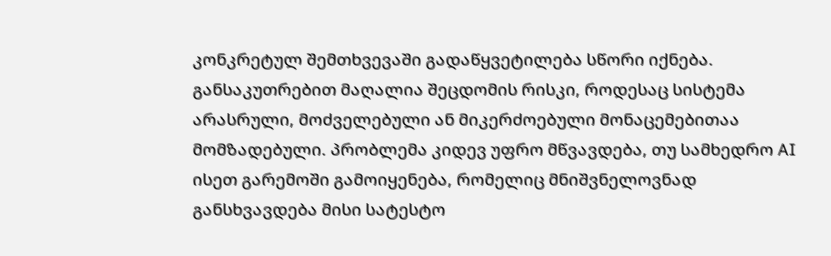კონკრეტულ შემთხვევაში გადაწყვეტილება სწორი იქნება.
განსაკუთრებით მაღალია შეცდომის რისკი, როდესაც სისტემა არასრული, მოძველებული ან მიკერძოებული მონაცემებითაა მომზადებული. პრობლემა კიდევ უფრო მწვავდება, თუ სამხედრო AI ისეთ გარემოში გამოიყენება, რომელიც მნიშვნელოვნად განსხვავდება მისი სატესტო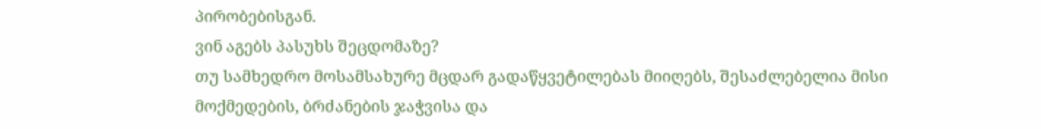პირობებისგან.
ვინ აგებს პასუხს შეცდომაზე?
თუ სამხედრო მოსამსახურე მცდარ გადაწყვეტილებას მიიღებს, შესაძლებელია მისი მოქმედების, ბრძანების ჯაჭვისა და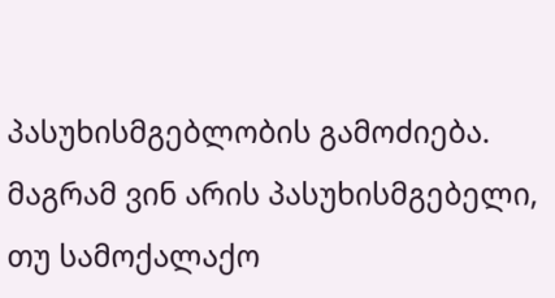პასუხისმგებლობის გამოძიება. მაგრამ ვინ არის პასუხისმგებელი, თუ სამოქალაქო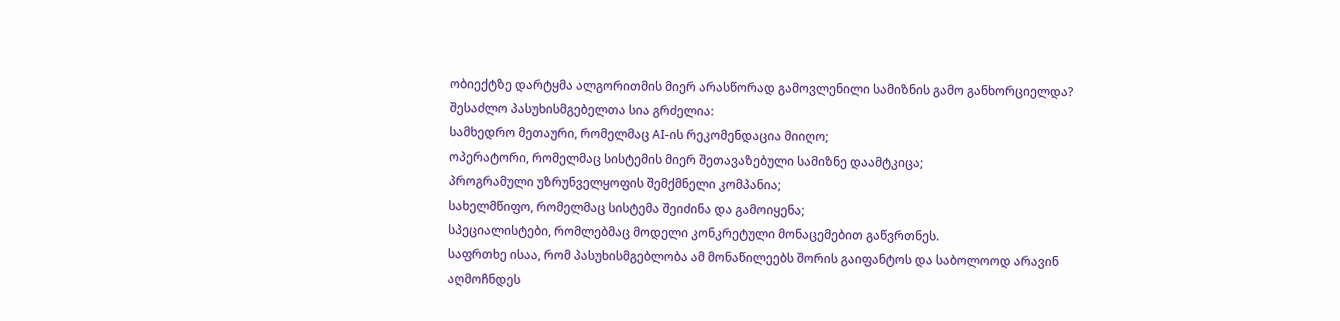ობიექტზე დარტყმა ალგორითმის მიერ არასწორად გამოვლენილი სამიზნის გამო განხორციელდა?
შესაძლო პასუხისმგებელთა სია გრძელია:
სამხედრო მეთაური, რომელმაც AI-ის რეკომენდაცია მიიღო;
ოპერატორი, რომელმაც სისტემის მიერ შეთავაზებული სამიზნე დაამტკიცა;
პროგრამული უზრუნველყოფის შემქმნელი კომპანია;
სახელმწიფო, რომელმაც სისტემა შეიძინა და გამოიყენა;
სპეციალისტები, რომლებმაც მოდელი კონკრეტული მონაცემებით გაწვრთნეს.
საფრთხე ისაა, რომ პასუხისმგებლობა ამ მონაწილეებს შორის გაიფანტოს და საბოლოოდ არავინ აღმოჩნდეს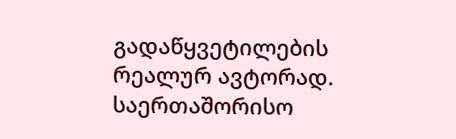გადაწყვეტილების რეალურ ავტორად.
საერთაშორისო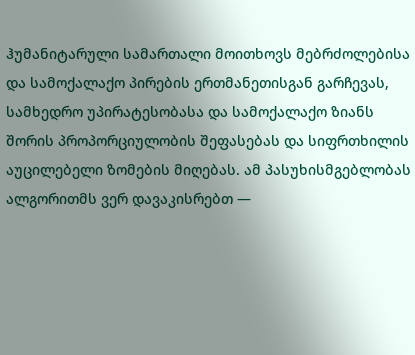ჰუმანიტარული სამართალი მოითხოვს მებრძოლებისა და სამოქალაქო პირების ერთმანეთისგან გარჩევას, სამხედრო უპირატესობასა და სამოქალაქო ზიანს შორის პროპორციულობის შეფასებას და სიფრთხილის აუცილებელი ზომების მიღებას. ამ პასუხისმგებლობას ალგორითმს ვერ დავაკისრებთ —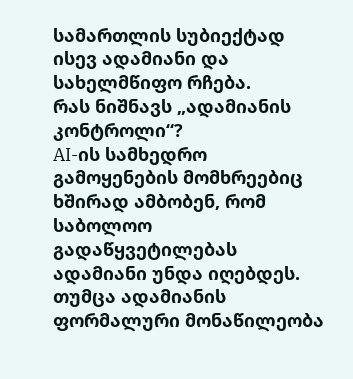სამართლის სუბიექტად ისევ ადამიანი და სახელმწიფო რჩება.
რას ნიშნავს „ადამიანის კონტროლი“?
AI-ის სამხედრო გამოყენების მომხრეებიც ხშირად ამბობენ, რომ საბოლოო გადაწყვეტილებას ადამიანი უნდა იღებდეს. თუმცა ადამიანის ფორმალური მონაწილეობა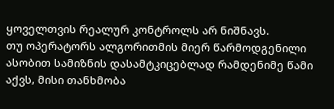ყოველთვის რეალურ კონტროლს არ ნიშნავს.
თუ ოპერატორს ალგორითმის მიერ წარმოდგენილი ასობით სამიზნის დასამტკიცებლად რამდენიმე წამი აქვს, მისი თანხმობა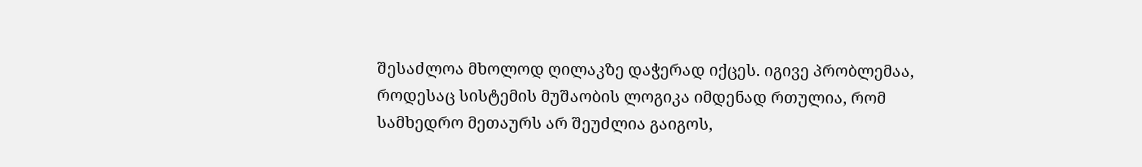შესაძლოა მხოლოდ ღილაკზე დაჭერად იქცეს. იგივე პრობლემაა, როდესაც სისტემის მუშაობის ლოგიკა იმდენად რთულია, რომ სამხედრო მეთაურს არ შეუძლია გაიგოს,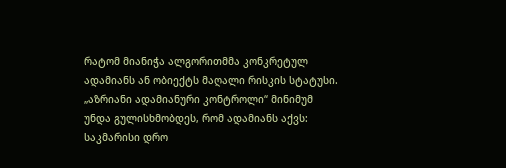რატომ მიანიჭა ალგორითმმა კონკრეტულ ადამიანს ან ობიექტს მაღალი რისკის სტატუსი.
„აზრიანი ადამიანური კონტროლი“ მინიმუმ უნდა გულისხმობდეს, რომ ადამიანს აქვს:
საკმარისი დრო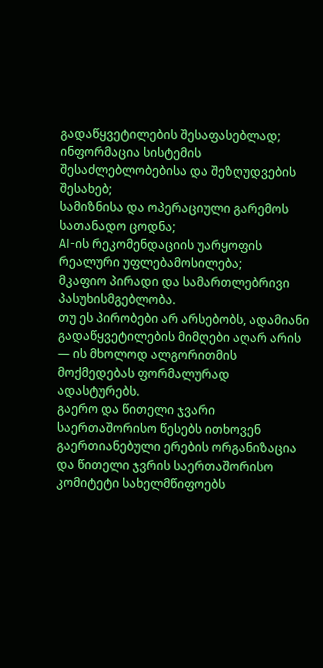გადაწყვეტილების შესაფასებლად;
ინფორმაცია სისტემის შესაძლებლობებისა და შეზღუდვების შესახებ;
სამიზნისა და ოპერაციული გარემოს სათანადო ცოდნა;
AI-ის რეკომენდაციის უარყოფის რეალური უფლებამოსილება;
მკაფიო პირადი და სამართლებრივი პასუხისმგებლობა.
თუ ეს პირობები არ არსებობს, ადამიანი გადაწყვეტილების მიმღები აღარ არის — ის მხოლოდ ალგორითმის მოქმედებას ფორმალურად ადასტურებს.
გაერო და წითელი ჯვარი საერთაშორისო წესებს ითხოვენ
გაერთიანებული ერების ორგანიზაცია და წითელი ჯვრის საერთაშორისო კომიტეტი სახელმწიფოებს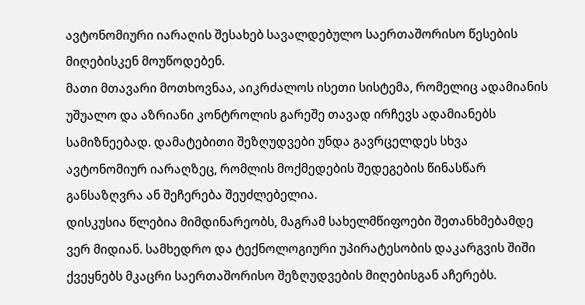ავტონომიური იარაღის შესახებ სავალდებულო საერთაშორისო წესების მიღებისკენ მოუწოდებენ.
მათი მთავარი მოთხოვნაა, აიკრძალოს ისეთი სისტემა, რომელიც ადამიანის უშუალო და აზრიანი კონტროლის გარეშე თავად ირჩევს ადამიანებს სამიზნეებად. დამატებითი შეზღუდვები უნდა გავრცელდეს სხვა ავტონომიურ იარაღზეც, რომლის მოქმედების შედეგების წინასწარ განსაზღვრა ან შეჩერება შეუძლებელია.
დისკუსია წლებია მიმდინარეობს, მაგრამ სახელმწიფოები შეთანხმებამდე ვერ მიდიან. სამხედრო და ტექნოლოგიური უპირატესობის დაკარგვის შიში ქვეყნებს მკაცრი საერთაშორისო შეზღუდვების მიღებისგან აჩერებს.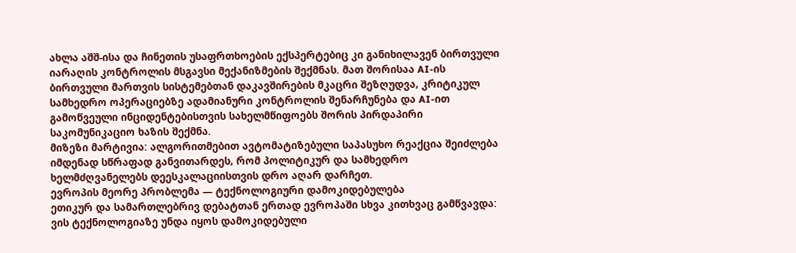ახლა აშშ-ისა და ჩინეთის უსაფრთხოების ექსპერტებიც კი განიხილავენ ბირთვული იარაღის კონტროლის მსგავსი მექანიზმების შექმნას. მათ შორისაა AI-ის ბირთვული მართვის სისტემებთან დაკავშირების მკაცრი შეზღუდვა, კრიტიკულ სამხედრო ოპერაციებზე ადამიანური კონტროლის შენარჩუნება და AI-ით გამოწვეული ინციდენტებისთვის სახელმწიფოებს შორის პირდაპირი საკომუნიკაციო ხაზის შექმნა.
მიზეზი მარტივია: ალგორითმებით ავტომატიზებული საპასუხო რეაქცია შეიძლება იმდენად სწრაფად განვითარდეს, რომ პოლიტიკურ და სამხედრო ხელმძღვანელებს დეესკალაციისთვის დრო აღარ დარჩეთ.
ევროპის მეორე პრობლემა — ტექნოლოგიური დამოკიდებულება
ეთიკურ და სამართლებრივ დებატთან ერთად ევროპაში სხვა კითხვაც გამწვავდა: ვის ტექნოლოგიაზე უნდა იყოს დამოკიდებული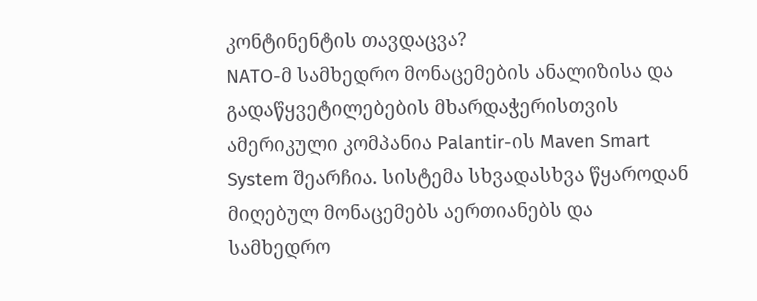კონტინენტის თავდაცვა?
NATO-მ სამხედრო მონაცემების ანალიზისა და გადაწყვეტილებების მხარდაჭერისთვის ამერიკული კომპანია Palantir-ის Maven Smart System შეარჩია. სისტემა სხვადასხვა წყაროდან მიღებულ მონაცემებს აერთიანებს და სამხედრო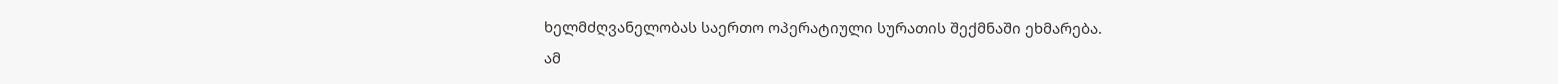ხელმძღვანელობას საერთო ოპერატიული სურათის შექმნაში ეხმარება.
ამ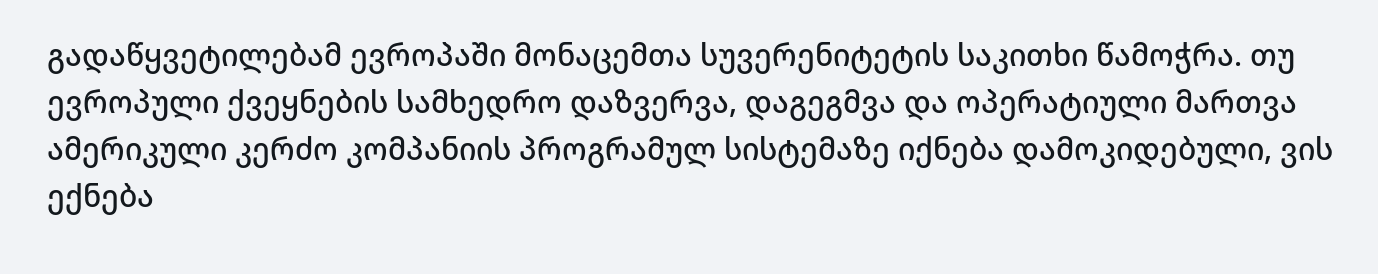გადაწყვეტილებამ ევროპაში მონაცემთა სუვერენიტეტის საკითხი წამოჭრა. თუ ევროპული ქვეყნების სამხედრო დაზვერვა, დაგეგმვა და ოპერატიული მართვა ამერიკული კერძო კომპანიის პროგრამულ სისტემაზე იქნება დამოკიდებული, ვის ექნება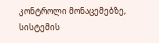კონტროლი მონაცემებზე, სისტემის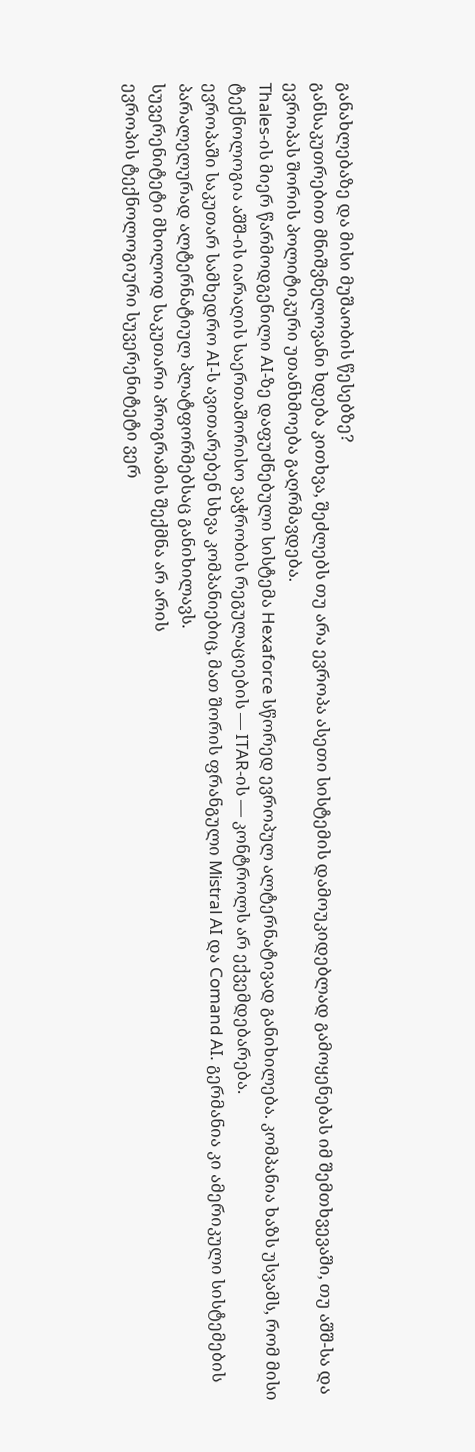განახლებაზე და მისი მუშაობის წესებზე?
განსაკუთრებით მნიშვნელოვანი ხდება კითხვა, შეძლებს თუ არა ევროპა ასეთი სისტემის დამოუკიდებლად გამოყენებას იმ შემთხვევაში, თუ აშშ-სა და ევროპას შორის პოლიტიკური უთანხმოება გაღრმავდება.
Thales-ის მიერ წარმოდგენილი AI-ზე დაფუძნებული სისტემა Hexaforce სწორედ ევროპულ ალტერნატივად განიხილება. კომპანია ხაზს უსვამს, რომ მისი ტექნოლოგია აშშ-ის იარაღის საერთაშორისო ვაჭრობის რეგულაციების — ITAR-ის — კონტროლს არ ექვემდებარება.
ევროპაში საკუთარ სამხედრო AI-ს ავითარებენ სხვა კომპანიებიც, მათ შორის ფრანგული Mistral AI და Comand AI. გერმანია კი ამერიკული სისტემების პარალელურად ალტერნატიულ პლატფორმებსაც განიხილავს.
სუვერენიტეტი მხოლოდ საკუთარი პროგრამის შექმნა არ არის
ევროპის ტექნოლოგიური სუვერენიტეტი ვერ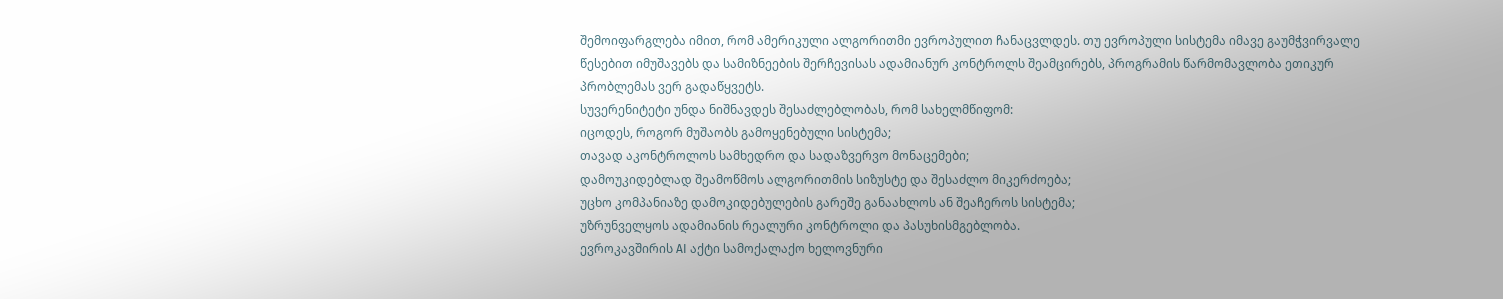შემოიფარგლება იმით, რომ ამერიკული ალგორითმი ევროპულით ჩანაცვლდეს. თუ ევროპული სისტემა იმავე გაუმჭვირვალე წესებით იმუშავებს და სამიზნეების შერჩევისას ადამიანურ კონტროლს შეამცირებს, პროგრამის წარმომავლობა ეთიკურ პრობლემას ვერ გადაწყვეტს.
სუვერენიტეტი უნდა ნიშნავდეს შესაძლებლობას, რომ სახელმწიფომ:
იცოდეს, როგორ მუშაობს გამოყენებული სისტემა;
თავად აკონტროლოს სამხედრო და სადაზვერვო მონაცემები;
დამოუკიდებლად შეამოწმოს ალგორითმის სიზუსტე და შესაძლო მიკერძოება;
უცხო კომპანიაზე დამოკიდებულების გარეშე განაახლოს ან შეაჩეროს სისტემა;
უზრუნველყოს ადამიანის რეალური კონტროლი და პასუხისმგებლობა.
ევროკავშირის AI აქტი სამოქალაქო ხელოვნური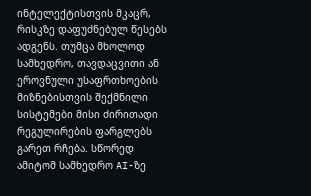ინტელექტისთვის მკაცრ, რისკზე დაფუძნებულ წესებს ადგენს. თუმცა მხოლოდ სამხედრო, თავდაცვითი ან ეროვნული უსაფრთხოების მიზნებისთვის შექმნილი სისტემები მისი ძირითადი რეგულირების ფარგლებს გარეთ რჩება. სწორედ ამიტომ სამხედრო AI-ზე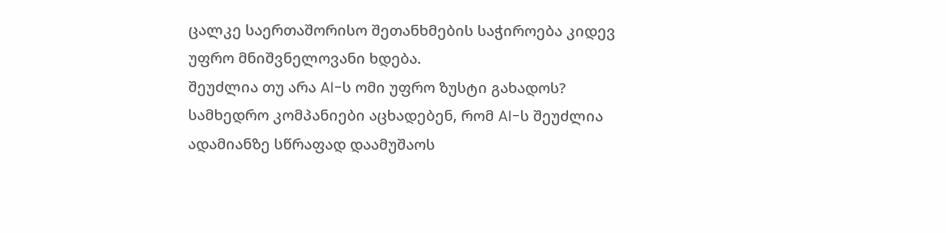ცალკე საერთაშორისო შეთანხმების საჭიროება კიდევ უფრო მნიშვნელოვანი ხდება.
შეუძლია თუ არა AI-ს ომი უფრო ზუსტი გახადოს?
სამხედრო კომპანიები აცხადებენ, რომ AI-ს შეუძლია ადამიანზე სწრაფად დაამუშაოს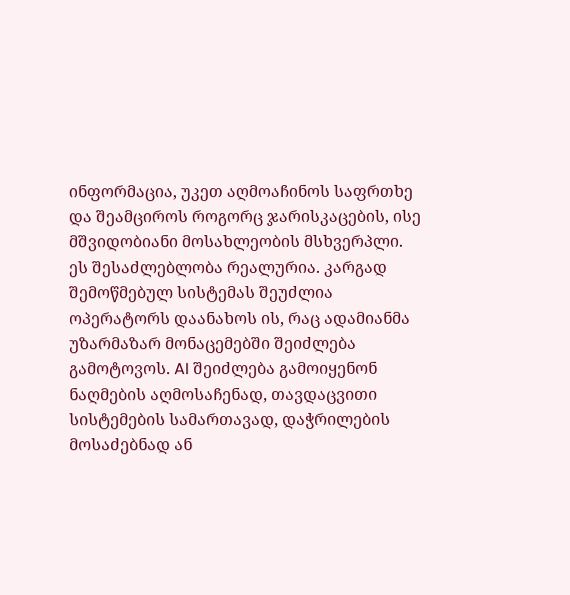ინფორმაცია, უკეთ აღმოაჩინოს საფრთხე და შეამციროს როგორც ჯარისკაცების, ისე მშვიდობიანი მოსახლეობის მსხვერპლი.
ეს შესაძლებლობა რეალურია. კარგად შემოწმებულ სისტემას შეუძლია ოპერატორს დაანახოს ის, რაც ადამიანმა უზარმაზარ მონაცემებში შეიძლება გამოტოვოს. AI შეიძლება გამოიყენონ ნაღმების აღმოსაჩენად, თავდაცვითი სისტემების სამართავად, დაჭრილების მოსაძებნად ან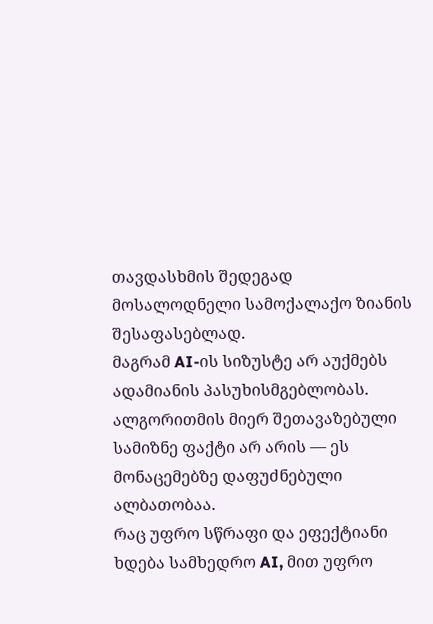თავდასხმის შედეგად მოსალოდნელი სამოქალაქო ზიანის შესაფასებლად.
მაგრამ AI-ის სიზუსტე არ აუქმებს ადამიანის პასუხისმგებლობას. ალგორითმის მიერ შეთავაზებული სამიზნე ფაქტი არ არის — ეს მონაცემებზე დაფუძნებული ალბათობაა.
რაც უფრო სწრაფი და ეფექტიანი ხდება სამხედრო AI, მით უფრო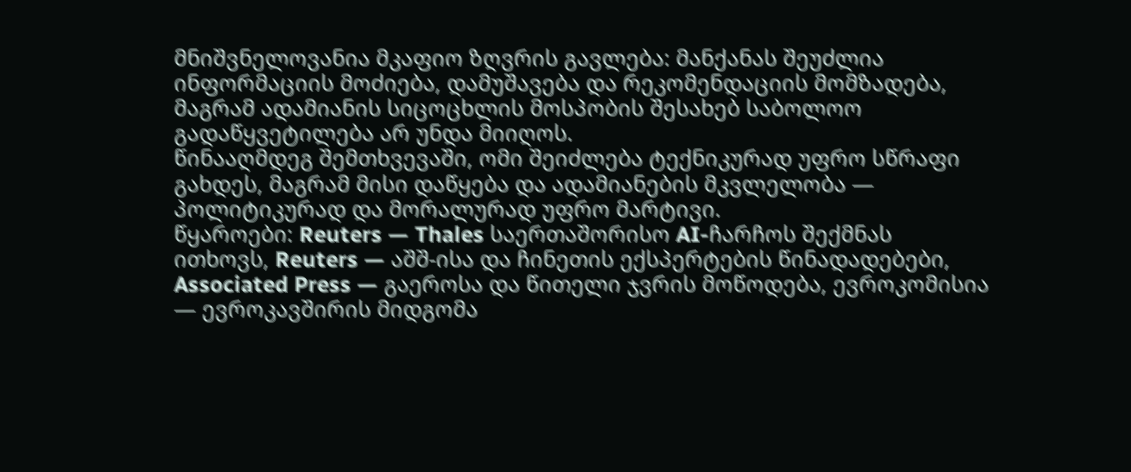მნიშვნელოვანია მკაფიო ზღვრის გავლება: მანქანას შეუძლია ინფორმაციის მოძიება, დამუშავება და რეკომენდაციის მომზადება, მაგრამ ადამიანის სიცოცხლის მოსპობის შესახებ საბოლოო გადაწყვეტილება არ უნდა მიიღოს.
წინააღმდეგ შემთხვევაში, ომი შეიძლება ტექნიკურად უფრო სწრაფი გახდეს, მაგრამ მისი დაწყება და ადამიანების მკვლელობა — პოლიტიკურად და მორალურად უფრო მარტივი.
წყაროები: Reuters — Thales საერთაშორისო AI-ჩარჩოს შექმნას ითხოვს, Reuters — აშშ-ისა და ჩინეთის ექსპერტების წინადადებები, Associated Press — გაეროსა და წითელი ჯვრის მოწოდება, ევროკომისია — ევროკავშირის მიდგომა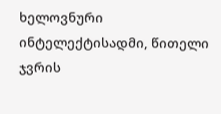ხელოვნური ინტელექტისადმი, წითელი ჯვრის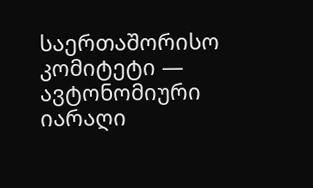საერთაშორისო კომიტეტი — ავტონომიური იარაღი